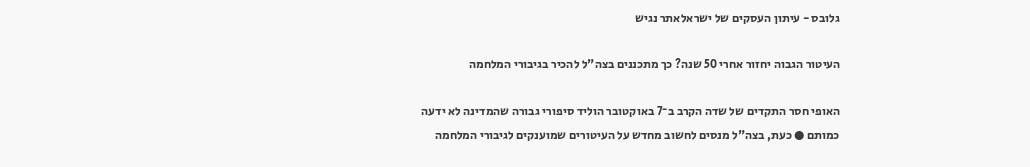גלובס - עיתון העסקים של ישראלאתר נגיש

העיטור הגבוה יחזור אחרי 50 שנה? כך מתכננים בצה"ל להכיר בגיבורי המלחמה

האופי חסר התקדים של שדה הקרב ב־7 באוקטובר הוליד סיפורי גבורה שהמדינה לא ידעה כמותם ● כעת, בצה"ל מנסים לחשוב מחדש על העיטורים שמוענקים לגיבורי המלחמה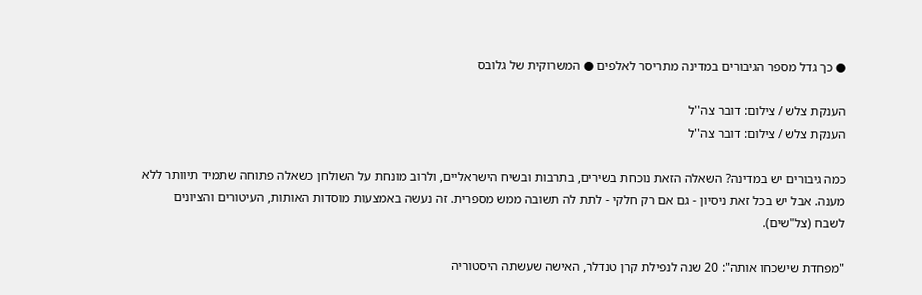● כך גדל מספר הגיבורים במדינה מתריסר לאלפים ● המשרוקית של גלובס

הענקת צלש / צילום: דובר צה''ל
הענקת צלש / צילום: דובר צה''ל

כמה גיבורים יש במדינה? השאלה הזאת נוכחת בשירים, בתרבות ובשיח הישראליים, ולרוב מונחת על השולחן כשאלה פתוחה שתמיד תיוותר ללא מענה. אבל יש בכל זאת ניסיון - גם אם רק חלקי - לתת לה תשובה ממש מספרית. זה נעשה באמצעות מוסדות האותות, העיטורים והציונים לשבח (צל"שים).

"מפחדת שישכחו אותה": 20 שנה לנפילת קרן טנדלר, האישה שעשתה היסטוריה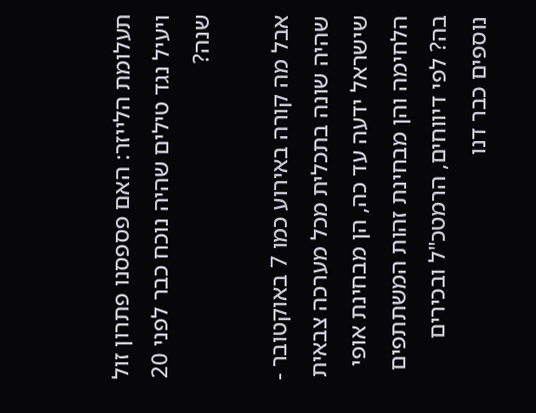תעלומת הלייזר: האם פספסנו פתרון זול ויעיל נגד טילים שהיה נוכח כבר לפני 20 שנה?

אבל מה קורה באירוע כמו 7 באוקטובר - שהיה שונה בתכלית מכל מערכה צבאית שישראל ידעה עד כה, הן מבחינת אופי הלחימה והן מבחינת זהות המשתתפים בה? לפי דיווחים, הרמטכ"ל ובכירים נוספים כבר דנו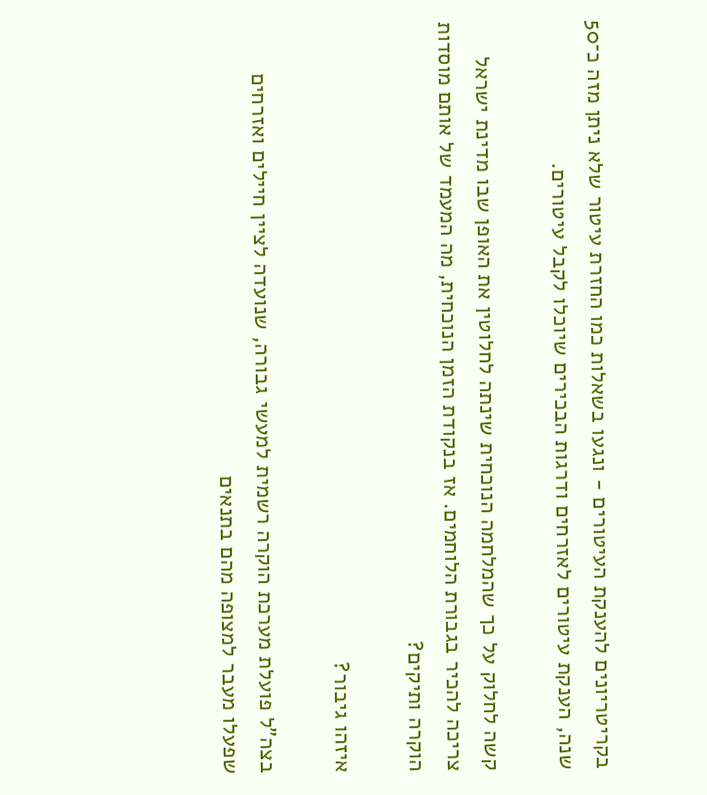בקריטריונים להענקת העיטורים - ונגעו בשאלות כמו החזרת עיטור שלא ניתן מזה כ־50 שנה, הענקת עיטורים לאזרחים ודרגות הבכירים שיוכלו לקבל עיטורים.

קשה לחלוק על כך שהמלחמה הנוכחית שינתה לחלוטין את האופן שבו מדינת ישראל צריכה להכיר בגבורת הלוחמים. אז בנקודת הזמן הנוכחית, מה המעמד של אותם מוסדות הוקרה ותיקים?

איזהו גיבור?

בצה"ל פועלת מערכת הוקרה רשמית למעשי גבורה, שנועדה לציין חיילים ואזרחים שפעלו מעבר למצופה מהם בתנאים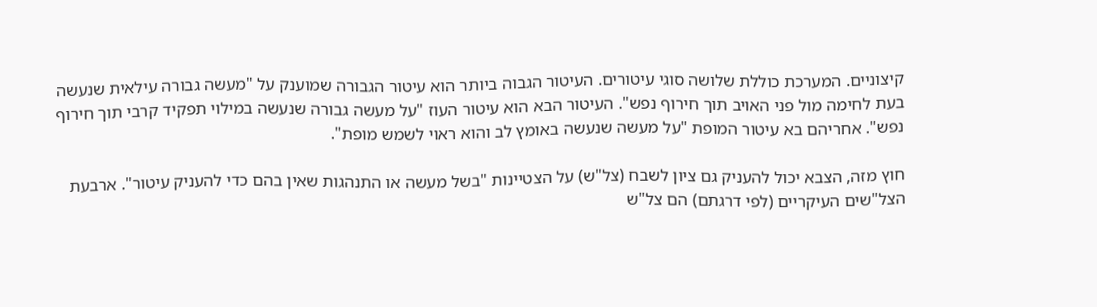קיצוניים. המערכת כוללת שלושה סוגי עיטורים. העיטור הגבוה ביותר הוא עיטור הגבורה שמוענק על "מעשה גבורה עילאית שנעשה בעת לחימה מול פני האויב תוך חירוף נפש". העיטור הבא הוא עיטור העוז "על מעשה גבורה שנעשה במילוי תפקיד קרבי תוך חירוף נפש". אחריהם בא עיטור המופת "על מעשה שנעשה באומץ לב והוא ראוי לשמש מופת".

חוץ מזה, הצבא יכול להעניק גם ציון לשבח (צל"ש) על הצטיינות "בשל מעשה או התנהגות שאין בהם כדי להעניק עיטור". ארבעת הצל"שים העיקריים (לפי דרגתם) הם צל"ש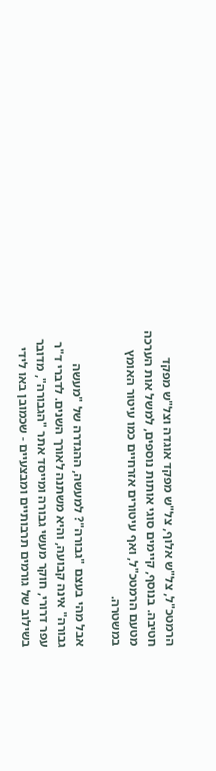הרמטכ"ל, צל"ש אלוף, צל"ש מפקד אוגדה וצל"ש מפקד חטיבה. בנוסף, קיימים סוגי אותות נוספים, למשל אות הערכה מטעם הרמטכ"ל, ואף עיטורים אזרחיים כמו עיטור האומץ במשטרה.

אבל מהי בעצם "גבורה"? למעשה, ההגדרה של "מעשה גבורה" אינה קבועה, והיא משתנה לאורך השנים. לדברי ד"ר עפר דרורי, חוקר מעשי גבורה ומייסד אתר "הגבורה", מדובר בשילוב של גורמים תרבותיים ומבצעיים - שכמובן באו לידי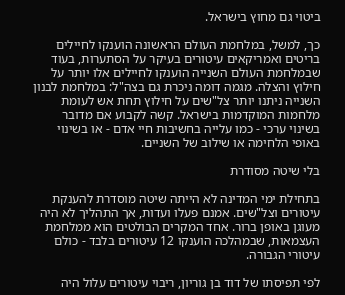ביטוי גם מחוץ בישראל.

כך, למשל, במלחמת העולם הראשונה הוענקו לחיילים בריטים ואמריקאים עיטורים בעיקר על הסתערות, בעוד שבמלחמת העולם השנייה הוענקו לחיילים אלו יותר על חילוץ והצלה. מגמה דומה ניכרת גם בצה"ל: במלחמת לבנון השנייה ניתנו יותר צל"שים על חילוץ תחת אש לעומת מלחמות המוקדמות בישראל. קשה לקבוע אם מדובר בשינוי ערכי - כמו עלייה בחשיבות חיי אדם - או בשינוי באופי הלחימה או שילוב של השניים.

בלי שיטה מסודרת

בתחילת ימי המדינה לא הייתה שיטה מוסדרת להענקת עיטורים וצל"שים. אמנם פעלו ועדות, אך התהליך לא היה מעוגן באופן ברור. אחד המקרים הבולטים הוא ממלחמת העצמאות, שבמהלכה הוענקו 12 עיטורים בלבד - כולם עיטורי הגבורה.

לפי תפיסתו של דוד בן גוריון, ריבוי עיטורים עלול היה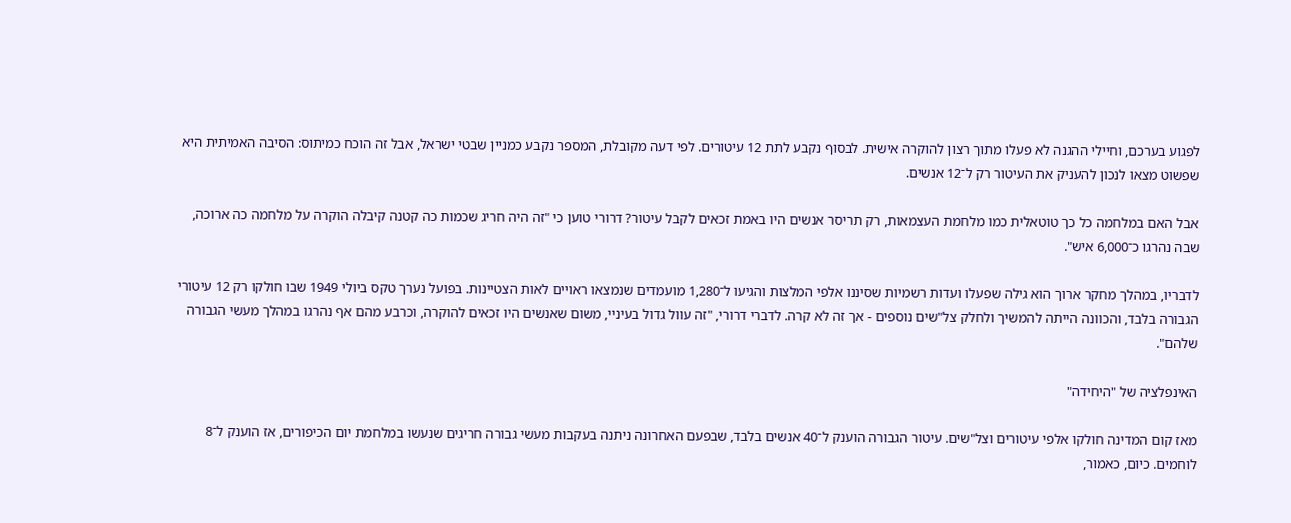לפגוע בערכם, וחיילי ההגנה לא פעלו מתוך רצון להוקרה אישית. לבסוף נקבע לתת 12 עיטורים. לפי דעה מקובלת, המספר נקבע כמניין שבטי ישראל, אבל זה הוכח כמיתוס: הסיבה האמיתית היא שפשוט מצאו לנכון להעניק את העיטור רק ל־12 אנשים.

אבל האם במלחמה כל כך טוטאלית כמו מלחמת העצמאות, רק תריסר אנשים היו באמת זכאים לקבל עיטור? דרורי טוען כי "זה היה חריג שכמות כה קטנה קיבלה הוקרה על מלחמה כה ארוכה, שבה נהרגו כ־6,000 איש".

לדבריו, במהלך מחקר ארוך הוא גילה שפעלו ועדות רשמיות שסיננו אלפי המלצות והגיעו ל־1,280 מועמדים שנמצאו ראויים לאות הצטיינות. בפועל נערך טקס ביולי 1949 שבו חולקו רק 12 עיטורי הגבורה בלבד, והכוונה הייתה להמשיך ולחלק צל"שים נוספים - אך זה לא קרה. לדברי דרורי, "זה עוול גדול בעיניי, משום שאנשים היו זכאים להוקרה, וכרבע מהם אף נהרגו במהלך מעשי הגבורה שלהם".

האינפלציה של "היחידה"

מאז קום המדינה חולקו אלפי עיטורים וצל"שים. עיטור הגבורה הוענק ל־40 אנשים בלבד, שבפעם האחרונה ניתנה בעקבות מעשי גבורה חריגים שנעשו במלחמת יום הכיפורים, אז הוענק ל־8 לוחמים. כיום, כאמור,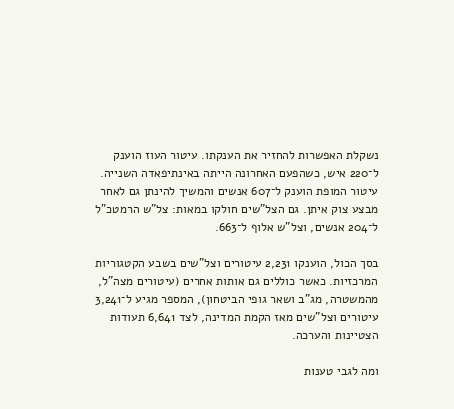נשקלת האפשרות להחזיר את הענקתו. עיטור העוז הוענק ל־220 איש, כשהפעם האחרונה הייתה באינתיפאדה השנייה. עיטור המופת הוענק ל־607 אנשים והמשיך להינתן גם לאחר מבצע צוק איתן. גם הצל"שים חולקו במאות: צל"ש הרמטכ"ל ל־204 אנשים, וצל"ש אלוף ל־663.

בסך הכול, הוענקו 2,231 עיטורים וצל"שים בשבע הקטגוריות המרכזיות. כאשר כוללים גם אותות אחרים (עיטורים מצה"ל, מהמשטרה, מג"ב ושאר גופי הביטחון), המספר מגיע ל־3,241 עיטורים וצל"שים מאז הקמת המדינה, לצד 6,641 תעודות הצטיינות והערכה.

ומה לגבי טענות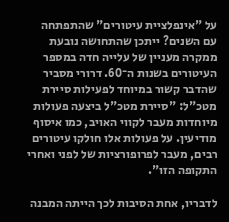על "אינפלציית עיטורים" שהתפתחה עם השנים? ייתכן שהתחושה נובעת ממקרה מעניין של עלייה חדה במספר העיטורים בשנות ה־60. דרורי מסביר שהדבר קשור במיוחד לפעילות סיירת מטכ"ל: "סיירת מטכ"ל ביצעה פעולות מיוחדות מעבר לקווי האויב, כמו איסוף מודיעין. על פעולות אלו חולקו עיטורים רבים, מעבר לפרופורציות של לפני ואחרי התקופה הזו".

לדבריו, אחת הסיבות לכך הייתה המבנה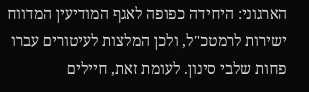הארגוני: היחידה כפופה לאגף המודיעין המדווח ישירות לרמטכ"ל, ולכן המלצות לעיטורים עברו פחות שלבי סינון. לעומת זאת, חיילים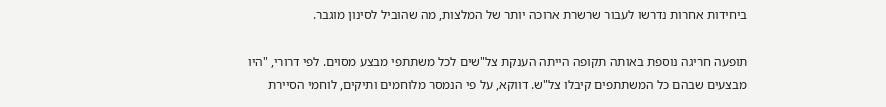ביחידות אחרות נדרשו לעבור שרשרת ארוכה יותר של המלצות, מה שהוביל לסינון מוגבר.

תופעה חריגה נוספת באותה תקופה הייתה הענקת צל"שים לכל משתתפי מבצע מסוים. לפי דרורי, "היו מבצעים שבהם כל המשתתפים קיבלו צל"ש. דווקא, על פי הנמסר מלוחמים ותיקים, לוחמי הסיירת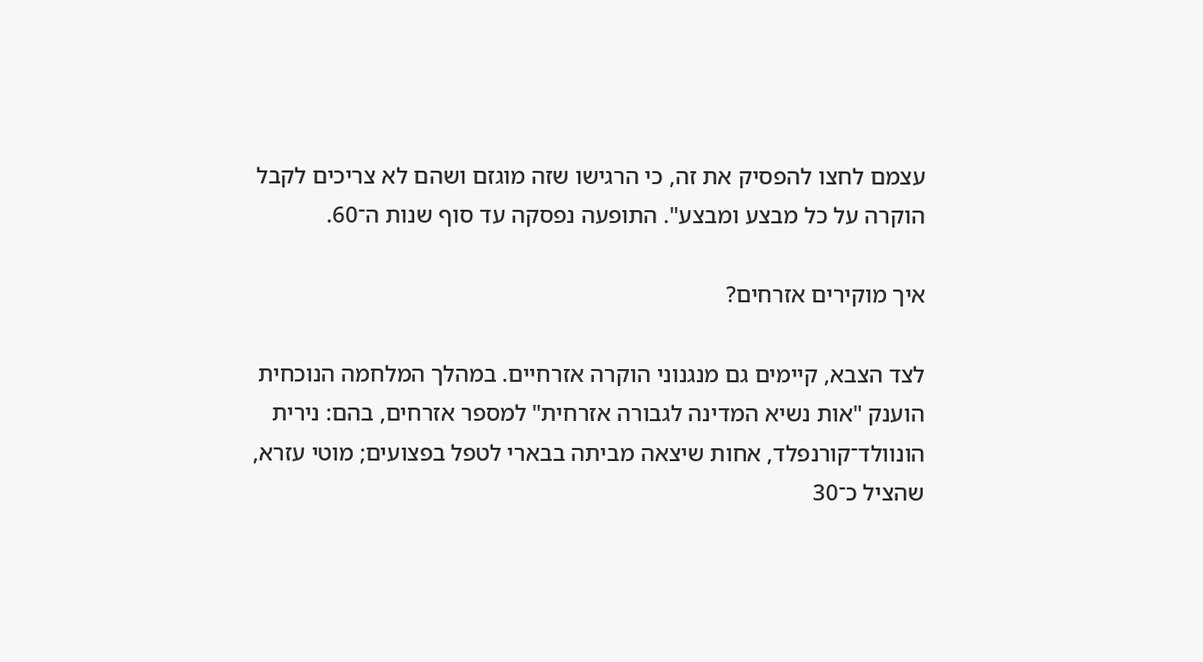עצמם לחצו להפסיק את זה, כי הרגישו שזה מוגזם ושהם לא צריכים לקבל הוקרה על כל מבצע ומבצע". התופעה נפסקה עד סוף שנות ה־60.

איך מוקירים אזרחים?

לצד הצבא, קיימים גם מנגנוני הוקרה אזרחיים. במהלך המלחמה הנוכחית הוענק "אות נשיא המדינה לגבורה אזרחית" למספר אזרחים, בהם: נירית הונוולד־קורנפלד, אחות שיצאה מביתה בבארי לטפל בפצועים; מוטי עזרא, שהציל כ־30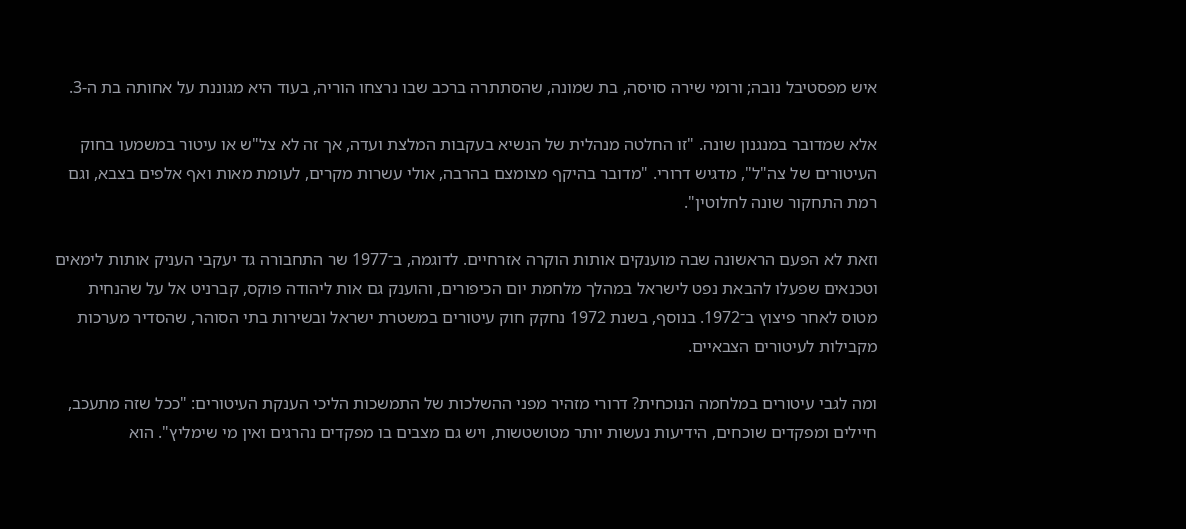איש מפסטיבל נובה; ורומי שירה סויסה, בת שמונה, שהסתתרה ברכב שבו נרצחו הוריה, בעוד היא מגוננת על אחותה בת ה-3.

אלא שמדובר במנגנון שונה. "זו החלטה מנהלית של הנשיא בעקבות המלצת ועדה, אך זה לא צל"ש או עיטור במשמעו בחוק העיטורים של צה"ל", מדגיש דרורי. "מדובר בהיקף מצומצם בהרבה, אולי עשרות מקרים, לעומת מאות ואף אלפים בצבא, וגם רמת התחקור שונה לחלוטין".

וזאת לא הפעם הראשונה שבה מוענקים אותות הוקרה אזרחיים. לדוגמה, ב־1977 שר התחבורה גד יעקבי העניק אותות לימאים וטכנאים שפעלו להבאת נפט לישראל במהלך מלחמת יום הכיפורים, והוענק גם אות ליהודה פוקס, קברניט אל על שהנחית מטוס לאחר פיצוץ ב־1972. בנוסף, בשנת 1972 נחקק חוק עיטורים במשטרת ישראל ובשירות בתי הסוהר, שהסדיר מערכות מקבילות לעיטורים הצבאיים.

ומה לגבי עיטורים במלחמה הנוכחית? דרורי מזהיר מפני ההשלכות של התמשכות הליכי הענקת העיטורים: "ככל שזה מתעכב, חיילים ומפקדים שוכחים, הידיעות נעשות יותר מטושטשות, ויש גם מצבים בו מפקדים נהרגים ואין מי שימליץ". הוא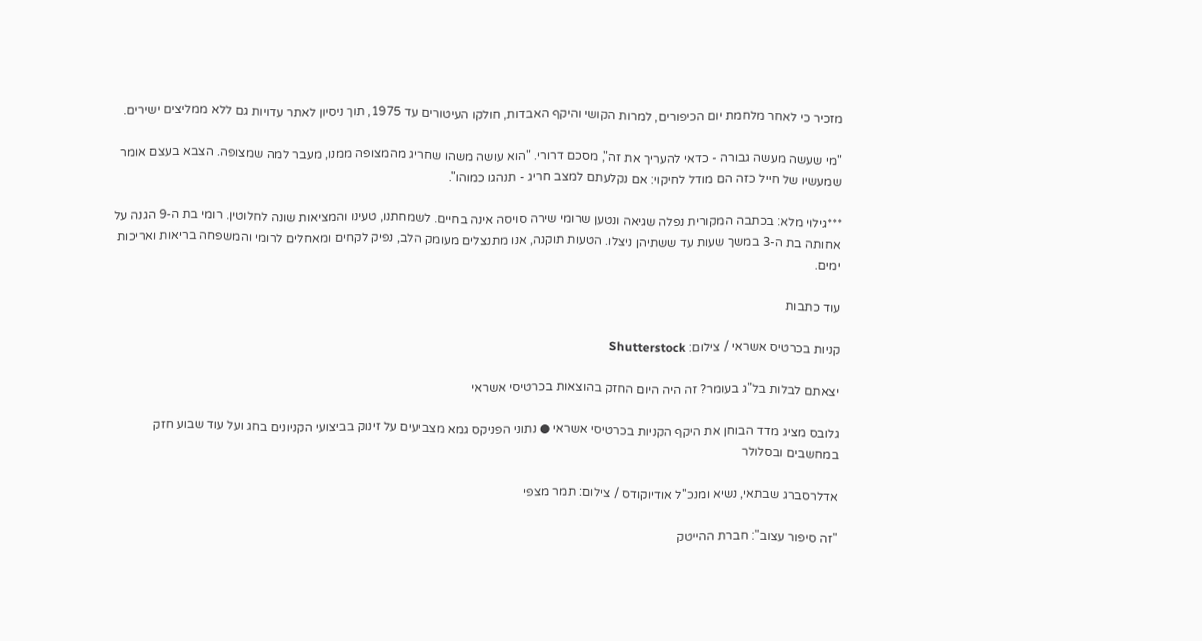מזכיר כי לאחר מלחמת יום הכיפורים, למרות הקושי והיקף האבדות, חולקו העיטורים עד 1975, תוך ניסיון לאתר עדויות גם ללא ממליצים ישירים.

"מי שעשה מעשה גבורה - כדאי להעריך את זה", מסכם דרורי. "הוא עושה משהו שחריג מהמצופה ממנו, מעבר למה שמצופה. הצבא בעצם אומר שמעשיו של חייל כזה הם מודל לחיקוי: אם נקלעתם למצב חריג - תנהגו כמוהו".

***גילוי מלא: בכתבה המקורית נפלה שגיאה ונטען שרומי שירה סויסה אינה בחיים. לשמחתנו, טעינו והמציאות שונה לחלוטין. רומי בת ה-9 הגנה על אחותה בת ה-3 במשך שעות עד ששתיהן ניצלו. הטעות תוקנה, אנו מתנצלים מעומק הלב, נפיק לקחים ומאחלים לרומי והמשפחה בריאות ואריכות ימים.

עוד כתבות

קניות בכרטיס אשראי / צילום: Shutterstock

יצאתם לבלות בל"ג בעומר? זה היה היום החזק בהוצאות בכרטיסי אשראי

גלובס מציג מדד הבוחן את היקף הקניות בכרטיסי אשראי ● נתוני הפניקס גמא מצביעים על זינוק בביצועי הקניונים בחג ועל עוד שבוע חזק במחשבים ובסלולר

אדלרסברג שבתאי, נשיא ומנכ''ל אודיוקודס / צילום: תמר מצפי

"זה סיפור עצוב": חברת ההייטק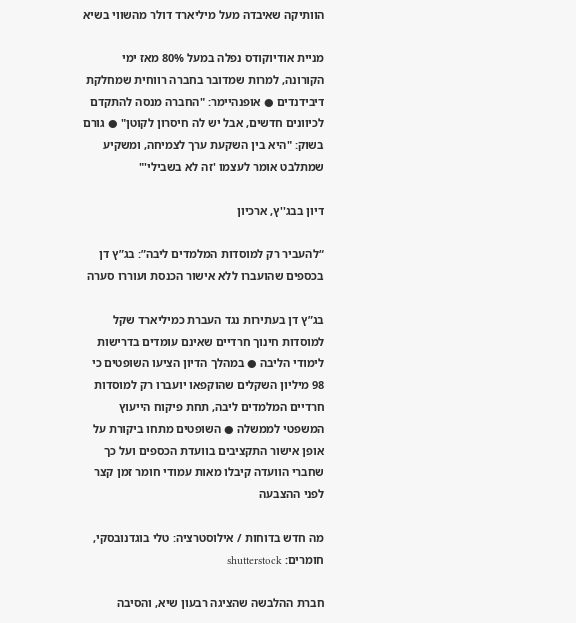הוותיקה שאיבדה מעל מיליארד דולר מהשווי בשיא

מניית אודיוקודס נפלה במעל 80% מאז ימי הקורונה, למרות שמדובר בחברה רווחית שמחלקת דיבידנדים ● אופנהיימר: "החברה מנסה להתקדם לכיוונים חדשים, אבל יש לה חיסרון לקוטן" ● גורם בשוק: "היא בין השקעת ערך לצמיחה, ומשקיע שמתלבט אומר לעצמו 'זה לא בשבילי'"

דיון בבג''ץ, ארכיון

“להעביר רק למוסדות המלמדים ליבה”: בג”ץ דן בכספים שהועברו ללא אישור הכנסת ועוררו סערה

בג”ץ דן בעתירות נגד העברת כמיליארד שקל למוסדות חינוך חרדיים שאינם עומדים בדרישות לימודי הליבה ● במהלך הדיון הציעו השופטים כי 98 מיליון השקלים שהוקפאו יועברו רק למוסדות חרדיים המלמדים ליבה, תחת פיקוח הייעוץ המשפטי לממשלה ● השופטים מתחו ביקורת על אופן אישור התקציבים בוועדת הכספים ועל כך שחברי הוועדה קיבלו מאות עמודי חומר זמן קצר לפני ההצבעה

מה חדש בדוחות / אילוסטרציה: טלי בוגדנובסקי, חומרים: shutterstock

חברת ההלבשה שהציגה רבעון שיא, והסיבה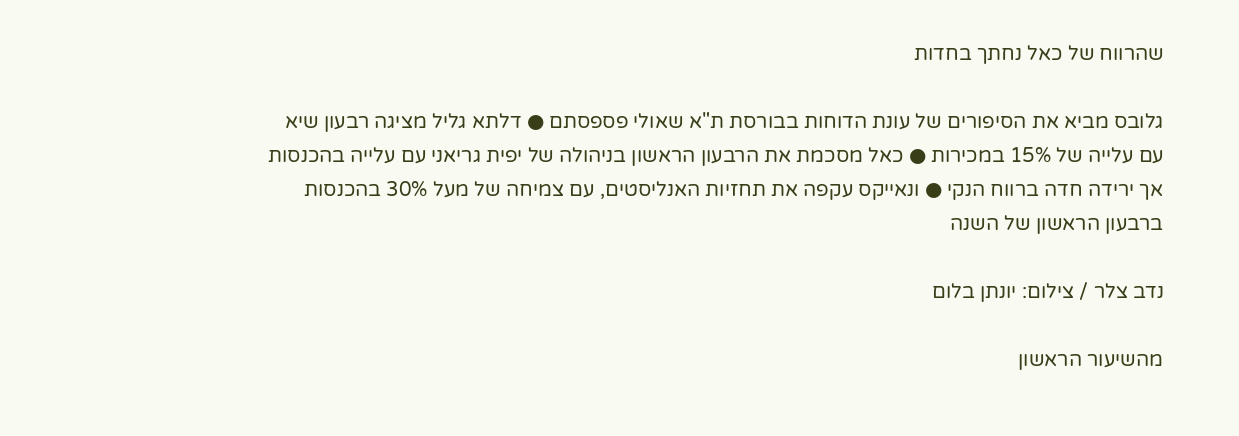שהרווח של כאל נחתך בחדות

גלובס מביא את הסיפורים של עונת הדוחות בבורסת ת"א שאולי פספסתם ● דלתא גליל מציגה רבעון שיא עם עלייה של 15% במכירות ● כאל מסכמת את הרבעון הראשון בניהולה של יפית גריאני עם עלייה בהכנסות אך ירידה חדה ברווח הנקי ● ונאייקס עקפה את תחזיות האנליסטים, עם צמיחה של מעל 30% בהכנסות ברבעון הראשון של השנה

נדב צלר / צילום: יונתן בלום

מהשיעור הראשון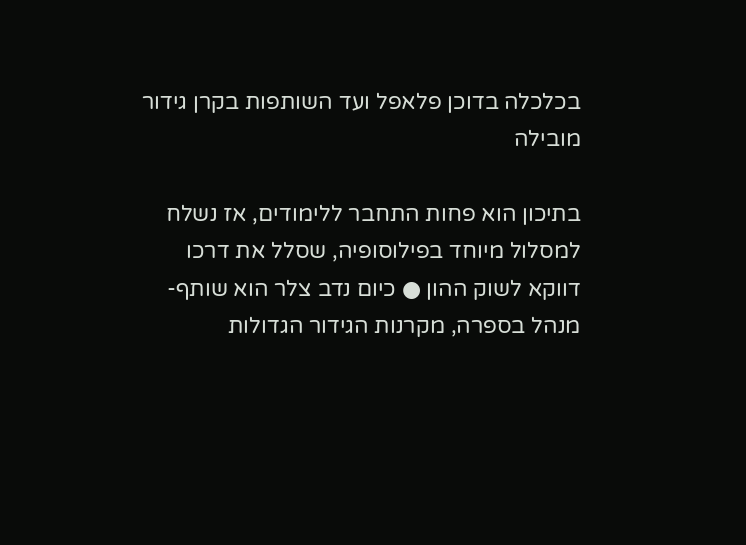בכלכלה בדוכן פלאפל ועד השותפות בקרן גידור מובילה

בתיכון הוא פחות התחבר ללימודים, אז נשלח למסלול מיוחד בפילוסופיה, שסלל את דרכו דווקא לשוק ההון ● כיום נדב צלר הוא שותף-מנהל בספרה, מקרנות הגידור הגדולות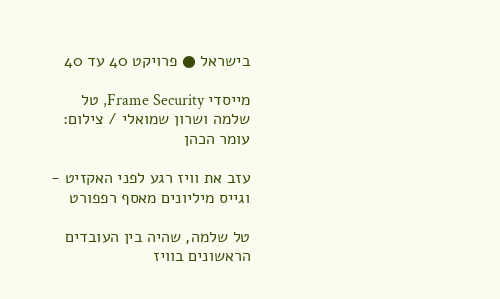בישראל ● פרויקט 40 עד 40

מייסדי Frame Security, טל שלמה ושרון שמואלי / צילום: עומר הכהן

עזב את וויז רגע לפני האקזיט - וגייס מיליונים מאסף רפפורט

טל שלמה, שהיה בין העובדים הראשונים בוויז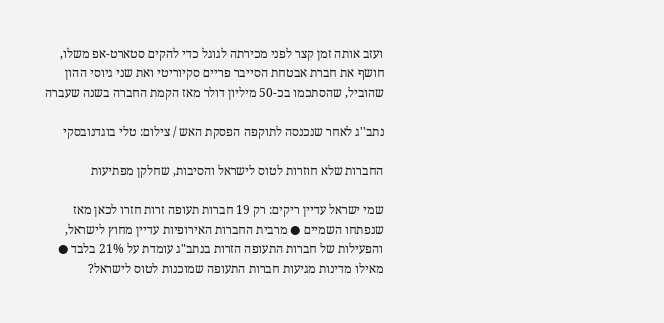ועזב אותה זמן קצר לפני מכירתה לגוגל כדי להקים סטארט-אפ משלו, חושף את חברת אבטחת הסייבר פריים סקיוריטי ואת שני גיוסי ההון שהוביל, שהסתכמו בכ-50 מיליון דולר מאז הקמת החברה בשנה שעברה

נתב''ג לאחר שנכנסה לתוקפה הפסקת האש / צילום: טלי בוגדנובסקי

החברות שלא חוזרות לטוס לישראל והסיבות, שחלקן מפתיעות

שמי ישראל עדיין ריקים: רק 19 חברות תעופה זרות חזרו לכאן מאז שנפתחו השמיים ● מרבית החברות האירופיות עדיין מחוץ לישראל, והפעילות של חברות התעופה הזרות בנתב"ג עומדת על 21% בלבד ● מאילו מדינות מגיעות חברות התעופה שמוכנות לטוס לישראל?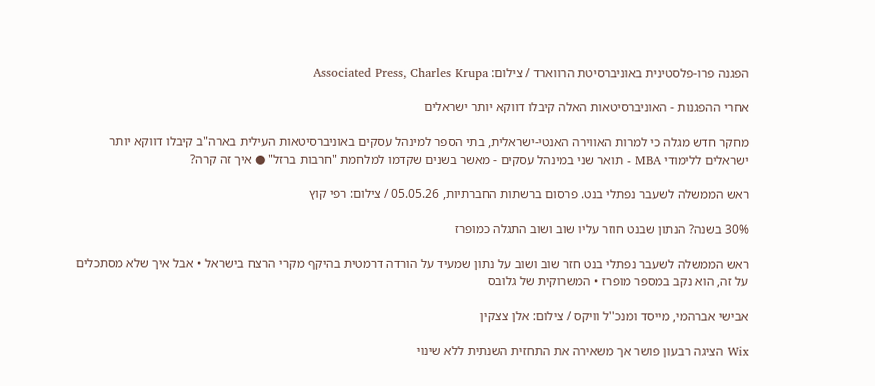הפגנה פרו-פלסטינית באוניברסיטת הרווארד / צילום: Associated Press, Charles Krupa

אחרי ההפגנות - האוניברסיטאות האלה קיבלו דווקא יותר ישראלים

מחקר חדש מגלה כי למרות האווירה האנטי-ישראלית, בתי הספר למינהל עסקים באוניברסיטאות העילית בארה"ב קיבלו דווקא יותר ישראלים ללימודי MBA - תואר שני במינהל עסקים - מאשר בשנים שקדמו למלחמת "חרבות ברזל" ● איך זה קרה?

ראש הממשלה לשעבר נפתלי בנט. פרסום ברשתות החברתיות, 05.05.26 / צילום: רפי קוץ

30% בשנה? הנתון שבנט חוזר עליו שוב ושוב התגלה כמופרז

ראש הממשלה לשעבר נפתלי בנט חזר שוב ושוב על נתון שמעיד על הורדה דרמטית בהיקף מקרי הרצח בישראל • אבל איך שלא מסתכלים על זה, הוא נקב במספר מופרז • המשרוקית של גלובס

אבישי אברהמי, מייסד ומנכ''ל וויקס / צילום: אלן צצקין

Wix הציגה רבעון פושר אך משאירה את התחזית השנתית ללא שינוי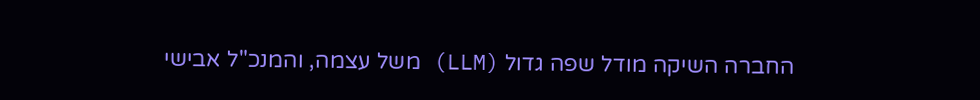החברה השיקה מודל שפה גדול (LLM) משל עצמה, והמנכ"ל אבישי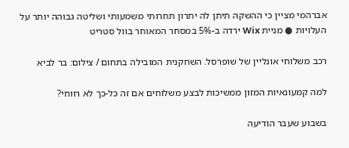אברהמי מציין כי ההשקה תיתן לה יתרון תחרותי משמעותי ושליטה גבוהה יותר על העלויות ● מניית Wix ירדה ב-5% במסחר המאוחר בוול סטריט

רכב משלוחי אונליין של שופרסל. השחקנית המובילה בתחום / צילום: בר לביא

למה קמעונאיות המזון ממשיכות לבצע משלוחים אם זה כל-כך לא רווחי?

בשבוע שעבר הודיעה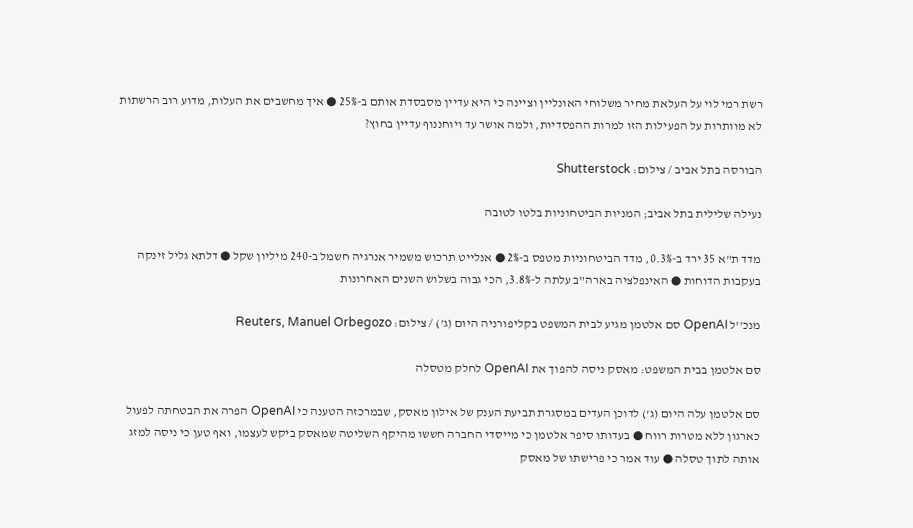רשת רמי לוי על העלאת מחיר משלוחי האונליין וציינה כי היא עדיין מסבסדת אותם ב-25% ● איך מחשבים את העלות, מדוע רוב הרשתות לא מוותרות על הפעילות הזו למרות ההפסדיות, ולמה אושר עד ויוחננוף עדיין בחוץ?

הבורסה בתל אביב / צילום: Shutterstock

נעילה שלילית בתל אביב; המניות הביטחוניות בלטו לטובה

מדד ת"א 35 ירד ב-0.3%, מדד הביטחוניות מטפס ב-2% ● אנלייט תרכוש משמיר אנרגיה חשמל ב-240 מיליון שקל ● דלתא גליל זינקה בעקבות הדוחות ● האינפלציה בארה"ב עלתה ל-3.8%, הכי גבוה בשלוש השנים האחרונות

מנכ''ל OpenAI סם אלטמן מגיע לבית המשפט בקליפורניה היום (ג') / צילום: Reuters, Manuel Orbegozo

סם אלטמן בבית המשפט: מאסק ניסה להפוך את OpenAI לחלק מטסלה

סם אלטמן עלה היום (ג') לדוכן העדים במסגרת תביעת הענק של אילון מאסק, שבמרכזה הטענה כי OpenAI הפרה את הבטחתה לפעול כארגון ללא מטרות רווח ● בעדותו סיפר אלטמן כי מייסדי החברה חששו מהיקף השליטה שמאסק ביקש לעצמו, ואף טען כי ניסה למזג אותה לתוך טסלה ● עוד אמר כי פרישתו של מאסק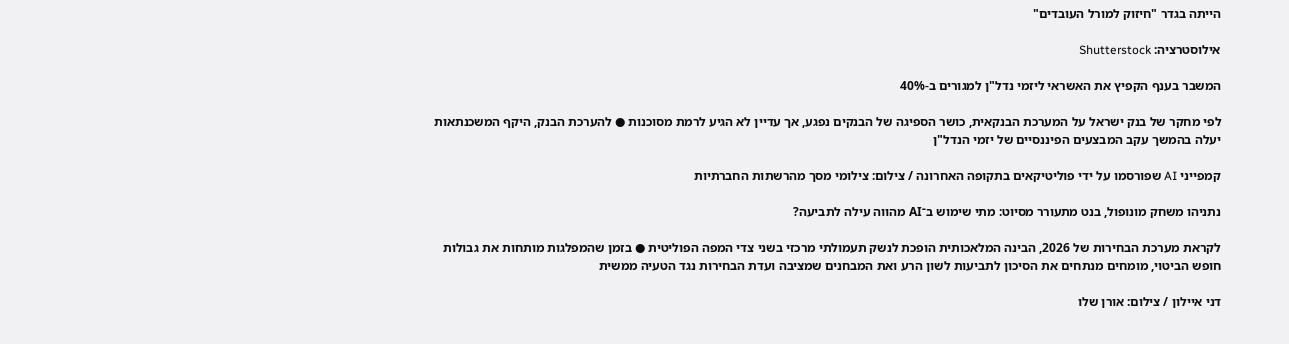הייתה בגדר "חיזוק למורל העובדים"

אילוסטרציה: Shutterstock

המשבר בענף הקפיץ את האשראי ליזמי נדל"ן למגורים ב-40%

לפי מחקר של בנק ישראל על המערכת הבנקאית, כושר הספיגה של הבנקים נפגע, אך עדיין לא הגיע לרמת מסוכנות ● להערכת הבנק, היקף המשכנתאות יעלה בהמשך עקב המבצעים הפיננסיים של יזמי הנדל"ן

קמפייני AI שפורסמו על ידי פוליטיקאים בתקופה האחרונה / צילום: צילומי מסך מהרשתות החברתיות

נתניהו משחק מונופול, בנט מתעורר מסיוט: מתי שימוש ב־AI מהווה עילה לתביעה?

לקראת מערכת הבחירות של 2026, הבינה המלאכותית הופכת לנשק תעמולתי מרכזי בשני צדי המפה הפוליטית ● בזמן שהמפלגות מותחות את גבולות חופש הביטוי, מומחים מנתחים את הסיכון לתביעות לשון הרע ואת המבחנים שמציבה ועדת הבחירות נגד הטעיה ממשית

דני איילון / צילום: אורן שלו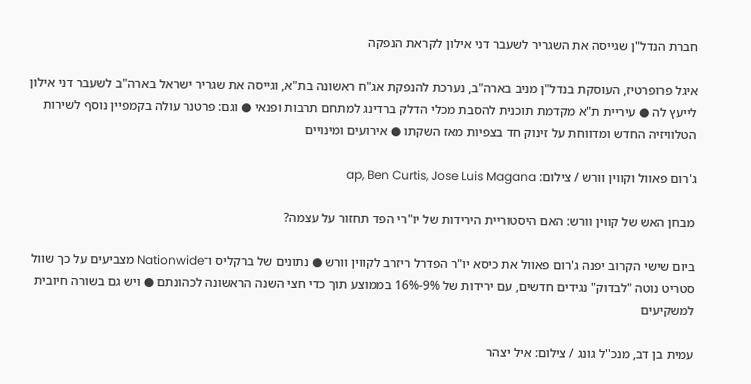חברת הנדל"ן שגייסה את השגריר לשעבר דני אילון לקראת הנפקה

איגל פרופרטיז, העוסקת בנדל"ן מניב בארה"ב, נערכת להנפקת אג"ח ראשונה בת"א, וגייסה את שגריר ישראל בארה"ב לשעבר דני אילון לייעץ לה ● עיריית ת"א מקדמת תוכנית להסבת מכלי הדלק ברדינג למתחם תרבות ופנאי ● וגם: פרטנר עולה בקמפיין נוסף לשירות הטלוויזיה החדש ומדווחת על זינוק חד בצפיות מאז השקתו ● אירועים ומינויים

ג'רום פאוול וקווין וורש / צילום: ap, Ben Curtis, Jose Luis Magana

מבחן האש של קווין וורש: האם היסטוריית הירידות של יו"רי הפד תחזור על עצמה?

ביום שישי הקרוב יפנה ג'רום פאוול את כיסא יו"ר הפדרל ריזרב לקווין וורש ● נתונים של ברקליס ו־Nationwide מצביעים על כך שוול סטריט נוטה "לבדוק" נגידים חדשים, עם ירידות של 9%-16% בממוצע תוך כדי חצי השנה הראשונה לכהונתם ● ויש גם בשורה חיובית למשקיעים

עמית בן דב, מנכ''ל גונג / צילום: איל יצהר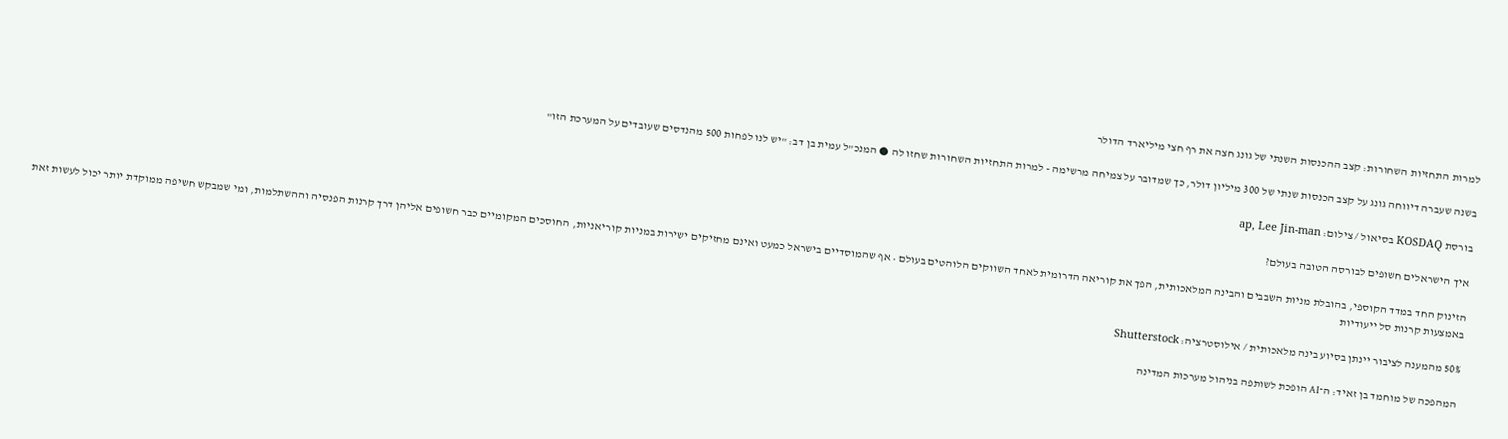למרות התחזיות השחורות: קצב ההכנסות השנתי של גונג חצה את רף חצי מיליארד הדולר

בשנה שעברה דיווחה גונג על קצב הכנסות שנתי של 300 מיליון דולר, כך שמדובר על צמיחה מרשימה - למרות התחזיות השחורות שחזו לה ● המנכ"ל עמית בן דב: "יש לנו לפחות 500 מהנדסים שעובדים על המערכת הזו"

בורסת KOSDAQ בסיאול / צילום: ap, Lee Jin-man

איך הישראלים חשופים לבורסה הטובה בעולם?

הזינוק החד במדד הקוספי, בהובלת מניות השבבים והבינה המלאכותית, הפך את קוריאה הדרומית לאחד השווקים הלוהטים בעולם • אף שהמוסדיים בישראל כמעט ואינם מחזיקים ישירות במניות קוריאניות, החוסכים המקומיים כבר חשופים אליהן דרך קרנות הפנסיה וההשתלמות, ומי שמבקש חשיפה ממוקדת יותר יכול לעשות זאת באמצעות קרנות סל ייעודיות

50% מהמענה לציבור יינתן בסיוע בינה מלאכותית / אילוסטרציה: Shutterstock

המהפכה של מוחמד בן זאיד: ה־AI הופכת לשותפה בניהול מערכות המדינה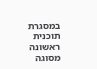במסגרת תוכנית ראשונה מסוגה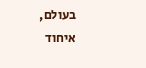בעולם, איחוד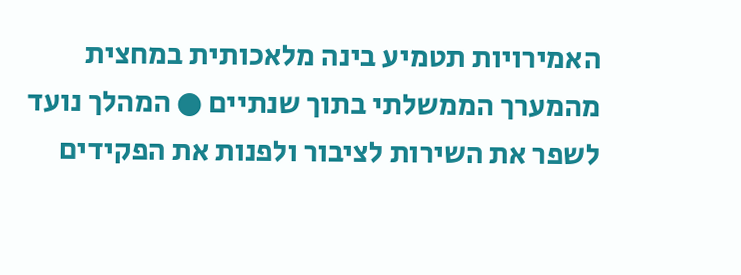האמירויות תטמיע בינה מלאכותית במחצית מהמערך הממשלתי בתוך שנתיים ● המהלך נועד לשפר את השירות לציבור ולפנות את הפקידים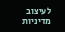לעיצוב מדיניות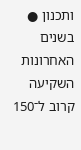ותכנון ● בשנים האחרונות השקיעה קרוב ל־150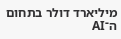מיליארד דולר בתחום ה־AI